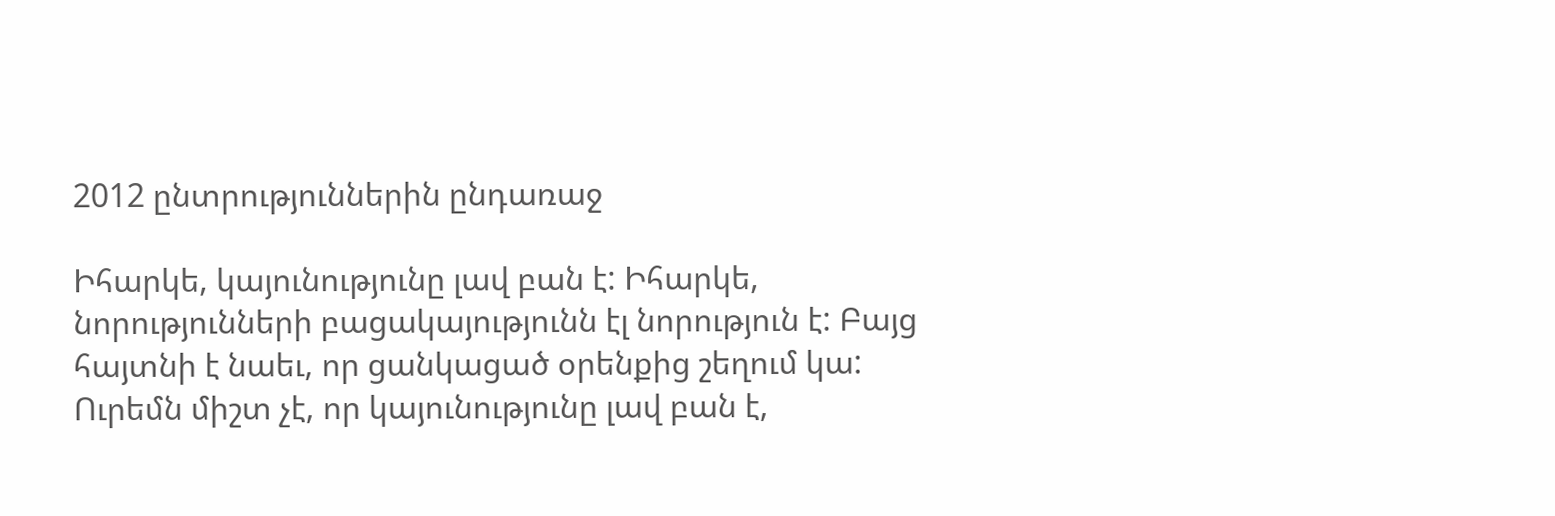2012 ընտրություններին ընդառաջ

Իհարկե, կայունությունը լավ բան է: Իհարկե, նորությունների բացակայությունն էլ նորություն է: Բայց հայտնի է նաեւ, որ ցանկացած օրենքից շեղում կա: Ուրեմն միշտ չէ, որ կայունությունը լավ բան է,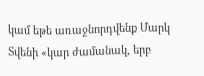կամ եթե առաջնորդվենք Մարկ Տվենի «կար ժամանակ, երբ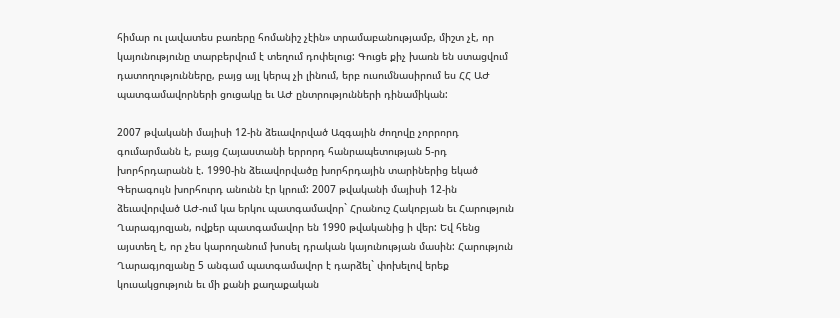հիմար ու լավատես բառերը հոմանիշ չէին» տրամաբանությամբ, միշտ չէ, որ կայունությունը տարբերվում է տեղում դոփելուց: Գուցե քիչ խառն են ստացվում դատողությունները, բայց այլ կերպ չի լինում, երբ ուսումնասիրում ես ՀՀ ԱԺ պատգամավորների ցուցակը եւ ԱԺ ընտրությունների դինամիկան:

2007 թվականի մայիսի 12-ին ձեւավորված Ազգային ժողովը չորրորդ գումարմանն է, բայց Հայաստանի երրորդ հանրապետության 5-րդ խորհրդարանն է. 1990-ին ձեւավորվածը խորհրդային տարիներից եկած Գերագույն խորհուրդ անունն էր կրում: 2007 թվականի մայիսի 12-ին ձեւավորված ԱԺ-ում կա երկու պատգամավոր` Հրանուշ Հակոբյան եւ Հարություն Ղարագյոզյան, ովքեր պատգամավոր են 1990 թվականից ի վեր: Եվ հենց այստեղ է, որ չես կարողանում խոսել դրական կայունության մասին: Հարություն Ղարագյոզյանը 5 անգամ պատգամավոր է դարձել` փոխելով երեք կուսակցություն եւ մի քանի քաղաքական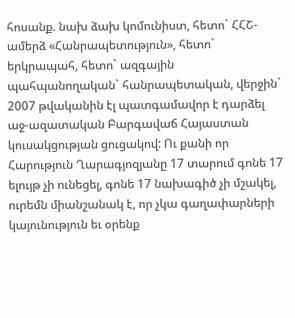հոսանք. նախ ձախ կոմունիստ, հետո` ՀՀՇ-ամերձ «Հանրապետություն», հետո` երկրապահ, հետո` ազգային պահպանողական` հանրապետական, վերջին` 2007 թվականին էլ պատգամավոր է դարձել աջ-ազատական Բարգավաճ Հայաստան կուսակցության ցուցակով: Ու քանի որ Հարություն Ղարագյոզյանը 17 տարում գոնե 17 ելույթ չի ունեցել, գոնե 17 նախագիծ չի մշակել, ուրեմն միանշանակ է, որ չկա գաղափարների կայունություն եւ օրենք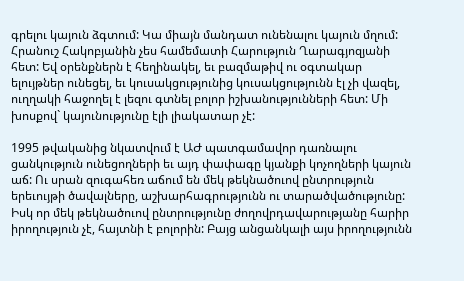գրելու կայուն ձգտում: Կա միայն մանդատ ունենալու կայուն մղում: Հրանուշ Հակոբյանին չես համեմատի Հարություն Ղարագյոզյանի հետ: Եվ օրենքներն է հեղինակել, եւ բազմաթիվ ու օգտակար ելույթներ ունեցել, եւ կուսակցությունից կուսակցությունն էլ չի վազել, ուղղակի հաջողել է լեզու գտնել բոլոր իշխանությունների հետ: Մի խոսքով` կայունությունը էլի լիակատար չէ:

1995 թվականից նկատվում է ԱԺ պատգամավոր դառնալու ցանկություն ունեցողների եւ այդ փափագը կյանքի կոչողների կայուն աճ: Ու սրան զուգահեռ աճում են մեկ թեկնածուով ընտրություն երեւույթի ծավալները, աշխարհագրությունն ու տարածվածությունը: Իսկ որ մեկ թեկնածուով ընտրությունը ժողովրդավարությանը հարիր իրողություն չէ, հայտնի է բոլորին: Բայց անցանկալի այս իրողությունն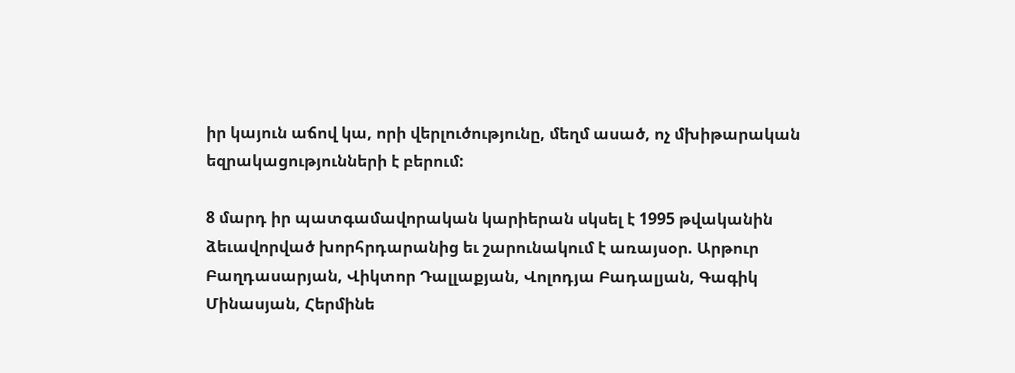իր կայուն աճով կա, որի վերլուծությունը, մեղմ ասած, ոչ մխիթարական եզրակացությունների է բերում:

8 մարդ իր պատգամավորական կարիերան սկսել է 1995 թվականին ձեւավորված խորհրդարանից եւ շարունակում է առայսօր. Արթուր Բաղդասարյան, Վիկտոր Դալլաքյան, Վոլոդյա Բադալյան, Գագիկ Մինասյան, Հերմինե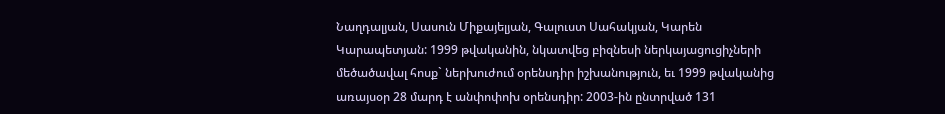Նաղդալյան, Սասուն Միքայելյան, Գալուստ Սահակյան, Կարեն Կարապետյան: 1999 թվականին, նկատվեց բիզնեսի ներկայացուցիչների մեծածավալ հոսք` ներխուժում օրենսդիր իշխանություն, եւ 1999 թվականից առայսօր 28 մարդ է անփոփոխ օրենսդիր: 2003-ին ընտրված 131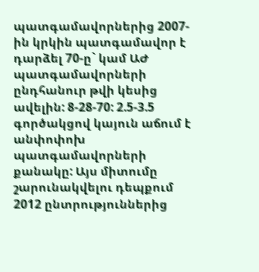պատգամավորներից 2007-ին կրկին պատգամավոր է դարձել 70-ը` կամ ԱԺ պատգամավորների ընդհանուր թվի կեսից ավելին: 8-28-70: 2.5-3.5 գործակցով կայուն աճում է անփոփոխ պատգամավորների քանակը: Այս միտումը շարունակվելու դեպքում 2012 ընտրություններից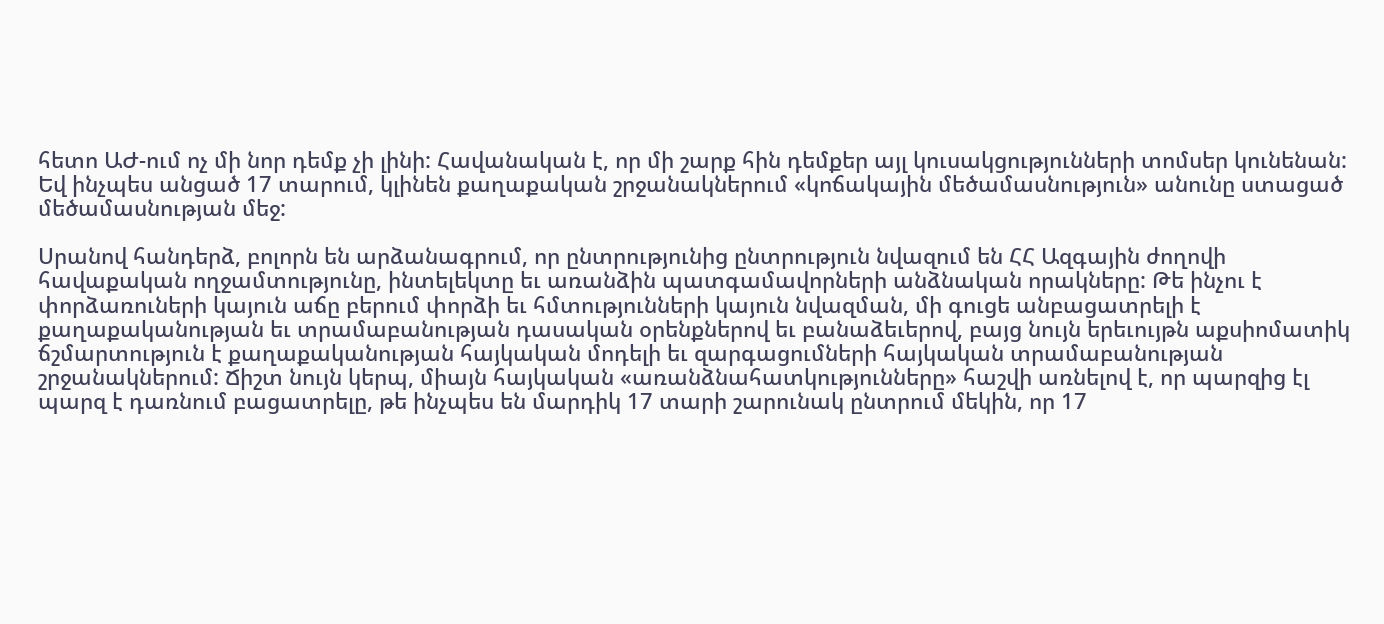հետո ԱԺ-ում ոչ մի նոր դեմք չի լինի: Հավանական է, որ մի շարք հին դեմքեր այլ կուսակցությունների տոմսեր կունենան: Եվ ինչպես անցած 17 տարում, կլինեն քաղաքական շրջանակներում «կոճակային մեծամասնություն» անունը ստացած մեծամասնության մեջ:

Սրանով հանդերձ, բոլորն են արձանագրում, որ ընտրությունից ընտրություն նվազում են ՀՀ Ազգային ժողովի հավաքական ողջամտությունը, ինտելեկտը եւ առանձին պատգամավորների անձնական որակները: Թե ինչու է փորձառուների կայուն աճը բերում փորձի եւ հմտությունների կայուն նվազման, մի գուցե անբացատրելի է քաղաքականության եւ տրամաբանության դասական օրենքներով եւ բանաձեւերով, բայց նույն երեւույթն աքսիոմատիկ ճշմարտություն է քաղաքականության հայկական մոդելի եւ զարգացումների հայկական տրամաբանության շրջանակներում: Ճիշտ նույն կերպ, միայն հայկական «առանձնահատկությունները» հաշվի առնելով է, որ պարզից էլ պարզ է դառնում բացատրելը, թե ինչպես են մարդիկ 17 տարի շարունակ ընտրում մեկին, որ 17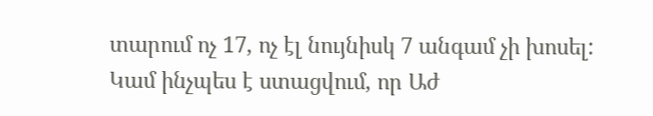տարում ոչ 17, ոչ էլ նույնիսկ 7 անգամ չի խոսել: Կամ ինչպես է ստացվում, որ Աժ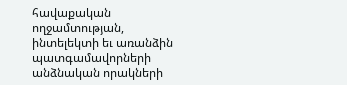հավաքական ողջամտության, ինտելեկտի եւ առանձին պատգամավորների անձնական որակների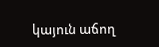կայուն աճող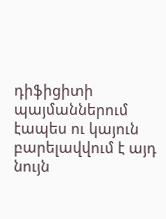դիֆիցիտի պայմաններում էապես ու կայուն բարելավվում է այդ նույն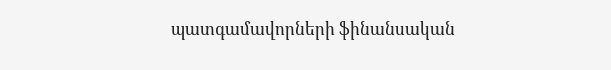պատգամավորների ֆինանսական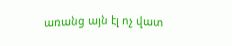առանց այն էլ ոչ վատ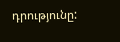դրությունը: